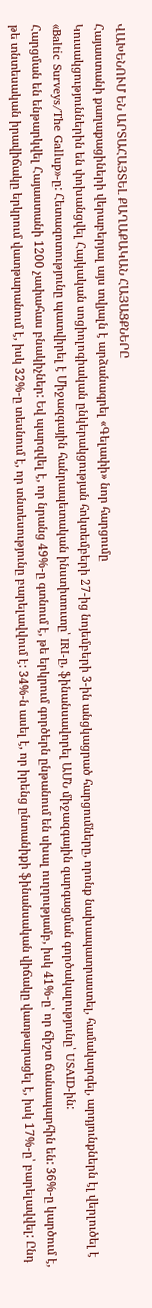ՎԱԽԵՆՈՒՄ ԵՆ ԱՐՏԱՀԱՅՏԵԼ ՔԱՂԱՔԱԿԱՆ ՀԱՅԱՑՔՆԵՐԸ
Հայաստանի քաղաքացիների վերաբերյալ այս տվյալն է արձանագրել «Գելափի» նոր հարցումը
Կուսակցություններին են փոխանցվել Հայկական սոցիոլոգիական ընկերակցության հոկտեմբերի 27-ից նոյեմբերի 3-ին անցկացրած հարցումները, որոնք նախապատրաստել, համակարգել, արդյունքներն էլ վերլուծել է «Baltic Surveys/The Gallup»-ը: Հետազոտությունը պատվիրել է Միջազգային հանրապետական ինստիտուտը՝ IRI-ը, ֆինանսավորել ԱՄՆ միջազգային զարգացման գործակալությունը՝ USAID-ին:
Հարցման են ենթարկվել Հայաստանի 1200 չափահաս բնակիչներ: Եվ պարզվել է, որ նրանց 49%-ը գտնում է, թե երկրում գործերն ընթանում են սխալ ուղղությամբ, իսկ 41%-ը՝ որ ճիշտ ճանապարհին են: 36%-ը կարծում է, թե տնտեսական իրավիճակը երկրում վատթարանում է, իսկ 32%-ը տեսնում է, որ տնտեսությունը բարելավվում է: 34%-ն ասել է, որ իրենց ընտանիքի ֆինանսական վիճակը վատթարացել է, իսկ 17%-ը՝ բարելավվել: Ընդ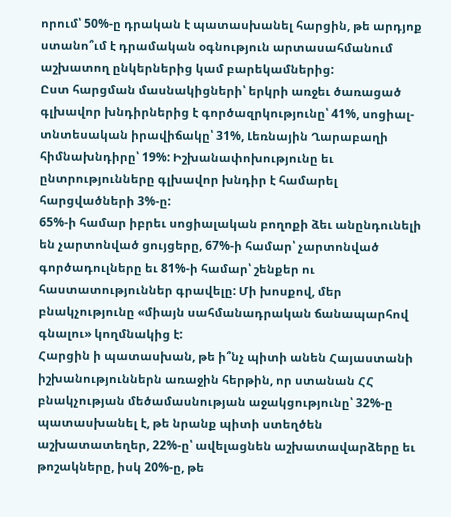որում՝ 50%-ը դրական է պատասխանել հարցին, թե արդյոք ստանո՞ւմ է դրամական օգնություն արտասահմանում աշխատող ընկերներից կամ բարեկամներից:
Ըստ հարցման մասնակիցների՝ երկրի առջեւ ծառացած գլխավոր խնդիրներից է գործազրկությունը՝ 41%, սոցիալ-տնտեսական իրավիճակը՝ 31%, Լեռնային Ղարաբաղի հիմնախնդիրը՝ 19%: Իշխանափոխությունը եւ ընտրությունները գլխավոր խնդիր է համարել հարցվածների 3%-ը:
65%-ի համար իբրեւ սոցիալական բողոքի ձեւ անընդունելի են չարտոնված ցույցերը, 67%-ի համար՝ չարտոնված գործադուլները եւ 81%-ի համար՝ շենքեր ու հաստատություններ գրավելը: Մի խոսքով, մեր բնակչությունը «միայն սահմանադրական ճանապարհով գնալու» կողմնակից է:
Հարցին ի պատասխան, թե ի՞նչ պիտի անեն Հայաստանի իշխանություններն առաջին հերթին, որ ստանան ՀՀ բնակչության մեծամասնության աջակցությունը՝ 32%-ը պատասխանել է, թե նրանք պիտի ստեղծեն աշխատատեղեր, 22%-ը՝ ավելացնեն աշխատավարձերը եւ թոշակները, իսկ 20%-ը, թե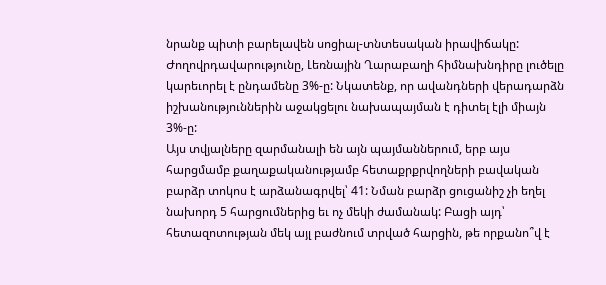նրանք պիտի բարելավեն սոցիալ-տնտեսական իրավիճակը: Ժողովրդավարությունը, Լեռնային Ղարաբաղի հիմնախնդիրը լուծելը կարեւորել է ընդամենը 3%-ը: Նկատենք, որ ավանդների վերադարձն իշխանություններին աջակցելու նախապայման է դիտել էլի միայն 3%-ը:
Այս տվյալները զարմանալի են այն պայմաններում, երբ այս հարցմամբ քաղաքականությամբ հետաքրքրվողների բավական բարձր տոկոս է արձանագրվել՝ 41: Նման բարձր ցուցանիշ չի եղել նախորդ 5 հարցումներից եւ ոչ մեկի ժամանակ: Բացի այդ՝ հետազոտության մեկ այլ բաժնում տրված հարցին, թե որքանո՞վ է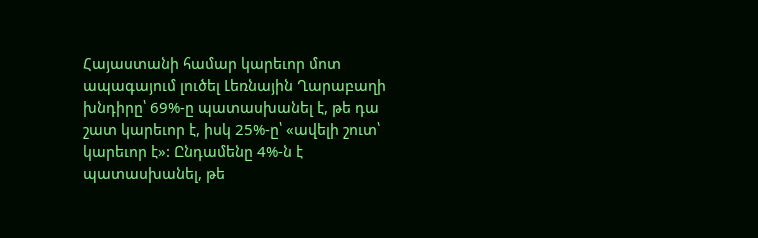Հայաստանի համար կարեւոր մոտ ապագայում լուծել Լեռնային Ղարաբաղի խնդիրը՝ 69%-ը պատասխանել է, թե դա շատ կարեւոր է, իսկ 25%-ը՝ «ավելի շուտ՝ կարեւոր է»: Ընդամենը 4%-ն է պատասխանել, թե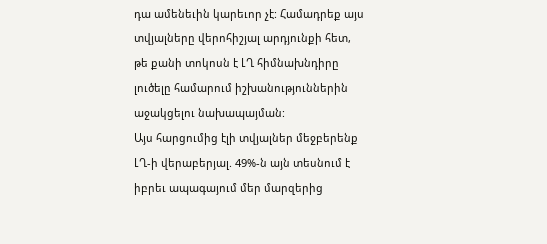դա ամենեւին կարեւոր չէ: Համադրեք այս տվյալները վերոհիշյալ արդյունքի հետ, թե քանի տոկոսն է ԼՂ հիմնախնդիրը լուծելը համարում իշխանություններին աջակցելու նախապայման:
Այս հարցումից էլի տվյալներ մեջբերենք ԼՂ-ի վերաբերյալ. 49%-ն այն տեսնում է իբրեւ ապագայում մեր մարզերից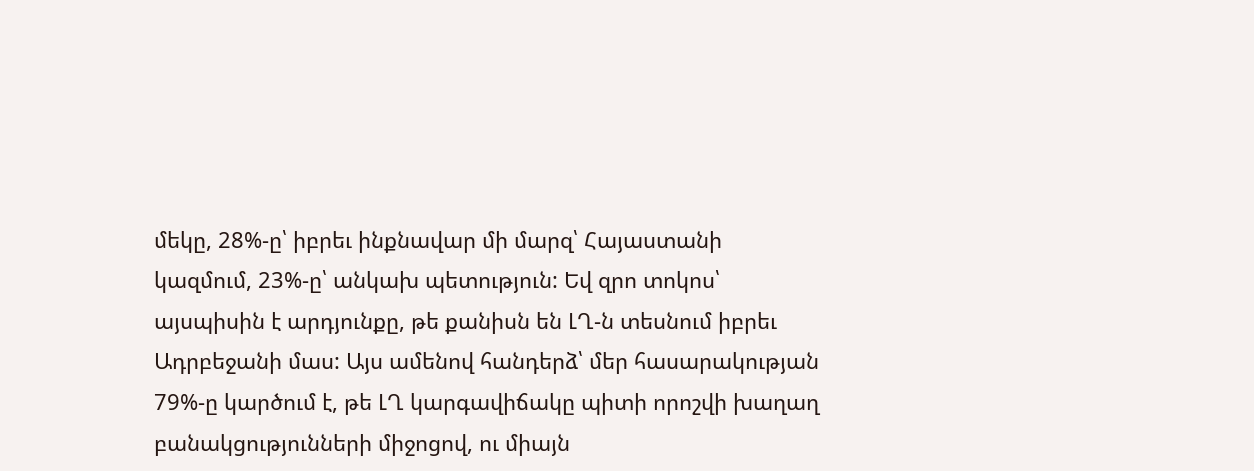մեկը, 28%-ը՝ իբրեւ ինքնավար մի մարզ՝ Հայաստանի կազմում, 23%-ը՝ անկախ պետություն: Եվ զրո տոկոս՝ այսպիսին է արդյունքը, թե քանիսն են ԼՂ-ն տեսնում իբրեւ Ադրբեջանի մաս: Այս ամենով հանդերձ՝ մեր հասարակության 79%-ը կարծում է, թե ԼՂ կարգավիճակը պիտի որոշվի խաղաղ բանակցությունների միջոցով, ու միայն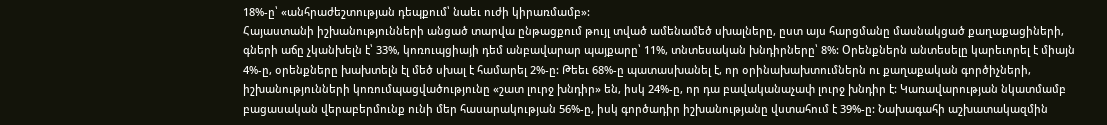18%-ը՝ «անհրաժեշտության դեպքում՝ նաեւ ուժի կիրառմամբ»:
Հայաստանի իշխանությունների անցած տարվա ընթացքում թույլ տված ամենամեծ սխալները, ըստ այս հարցմանը մասնակցած քաղաքացիների, գների աճը չկանխելն է՝ 33%, կոռուպցիայի դեմ անբավարար պայքարը՝ 11%, տնտեսական խնդիրները՝ 8%: Օրենքներն անտեսելը կարեւորել է միայն 4%-ը, օրենքները խախտելն էլ մեծ սխալ է համարել 2%-ը: Թեեւ 68%-ը պատասխանել է, որ օրինախախտումներն ու քաղաքական գործիչների, իշխանությունների կոռումպացվածությունը «շատ լուրջ խնդիր» են, իսկ 24%-ը, որ դա բավականաչափ լուրջ խնդիր է: Կառավարության նկատմամբ բացասական վերաբերմունք ունի մեր հասարակության 56%-ը, իսկ գործադիր իշխանությանը վստահում է 39%-ը: Նախագահի աշխատակազմին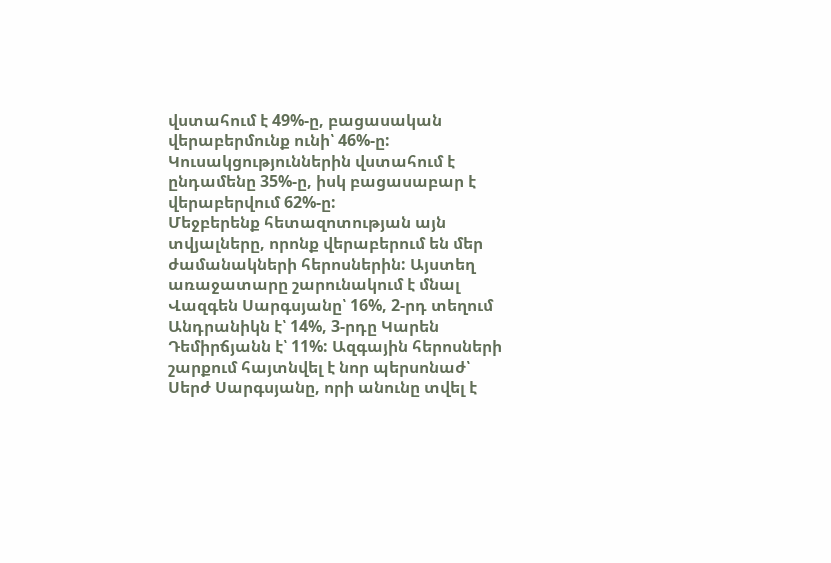վստահում է 49%-ը, բացասական վերաբերմունք ունի՝ 46%-ը: Կուսակցություններին վստահում է ընդամենը 35%-ը, իսկ բացասաբար է վերաբերվում 62%-ը:
Մեջբերենք հետազոտության այն տվյալները, որոնք վերաբերում են մեր ժամանակների հերոսներին: Այստեղ առաջատարը շարունակում է մնալ Վազգեն Սարգսյանը՝ 16%, 2-րդ տեղում Անդրանիկն է՝ 14%, 3-րդը Կարեն Դեմիրճյանն է՝ 11%: Ազգային հերոսների շարքում հայտնվել է նոր պերսոնաժ՝ Սերժ Սարգսյանը, որի անունը տվել է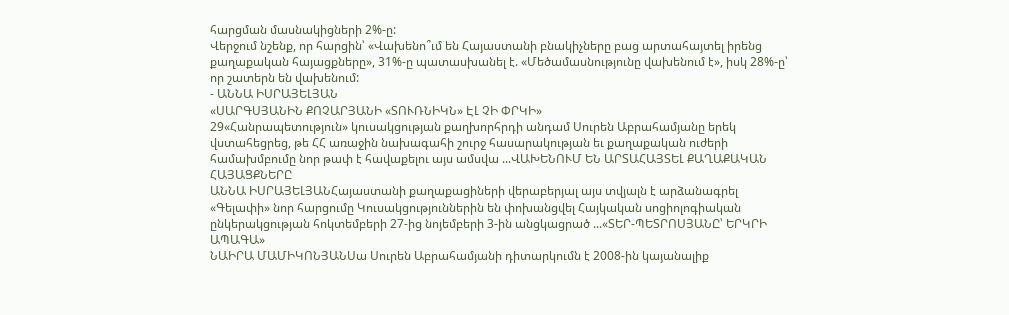հարցման մասնակիցների 2%-ը:
Վերջում նշենք, որ հարցին՝ «Վախենո՞ւմ են Հայաստանի բնակիչները բաց արտահայտել իրենց քաղաքական հայացքները», 31%-ը պատասխանել է. «Մեծամասնությունը վախենում է», իսկ 28%-ը՝ որ շատերն են վախենում:
- ԱՆՆԱ ԻՍՐԱՅԵԼՅԱՆ
«ՍԱՐԳՍՅԱՆԻՆ ՔՈՉԱՐՅԱՆԻ «ՏՈՒՌՆԻԿՆ» ԷԼ ՉԻ ՓՐԿԻ»
29«Հանրապետություն» կուսակցության քաղխորհրդի անդամ Սուրեն Աբրահամյանը երեկ վստահեցրեց, թե ՀՀ առաջին նախագահի շուրջ հասարակության եւ քաղաքական ուժերի համախմբումը նոր թափ է հավաքելու այս ամսվա ...ՎԱԽԵՆՈՒՄ ԵՆ ԱՐՏԱՀԱՅՏԵԼ ՔԱՂԱՔԱԿԱՆ ՀԱՅԱՑՔՆԵՐԸ
ԱՆՆԱ ԻՍՐԱՅԵԼՅԱՆՀայաստանի քաղաքացիների վերաբերյալ այս տվյալն է արձանագրել «Գելափի» նոր հարցումը Կուսակցություններին են փոխանցվել Հայկական սոցիոլոգիական ընկերակցության հոկտեմբերի 27-ից նոյեմբերի 3-ին անցկացրած ...«ՏԵՐ-ՊԵՏՐՈՍՅԱՆԸ՝ ԵՐԿՐԻ ԱՊԱԳԱ»
ՆԱԻՐԱ ՄԱՄԻԿՈՆՅԱՆՍա Սուրեն Աբրահամյանի դիտարկումն է 2008-ին կայանալիք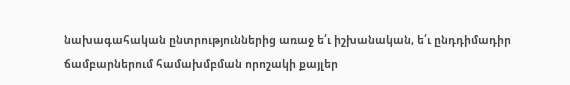նախագահական ընտրություններից առաջ ե՛ւ իշխանական, ե՛ւ ընդդիմադիր ճամբարներում համախմբման որոշակի քայլեր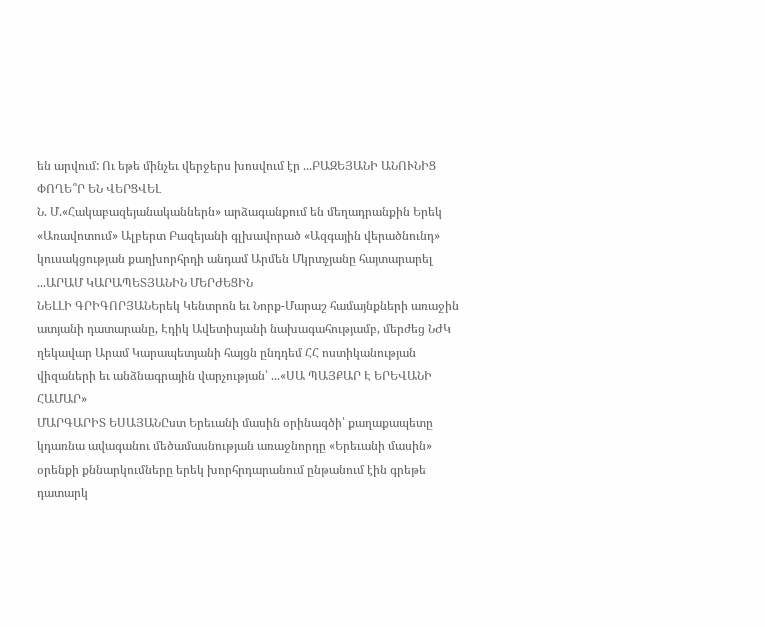են արվում: Ու եթե մինչեւ վերջերս խոսվում էր ...ԲԱԶԵՅԱՆԻ ԱՆՈՒՆԻՑ ՓՈՂԵ՞Ր ԵՆ ՎԵՐՑՎԵԼ
Ն. Մ.«Հակաբազեյանականներն» արձագանքում են մեղադրանքին Երեկ «Առավոտում» Ալբերտ Բազեյանի գլխավորած «Ազգային վերածնունդ» կուսակցության քաղխորհրդի անդամ Արմեն Մկրտչյանը հայտարարել ...ԱՐԱՄ ԿԱՐԱՊԵՏՅԱՆԻՆ ՄԵՐԺԵՑԻՆ
ՆԵԼԼԻ ԳՐԻԳՈՐՅԱՆԵրեկ Կենտրոն եւ Նորք-Մարաշ համայնքների առաջին ատյանի դատարանը, Էդիկ Ավետիսյանի նախագահությամբ, մերժեց ՆԺԿ ղեկավար Արամ Կարապետյանի հայցն ընդդեմ ՀՀ ոստիկանության վիզաների եւ անձնագրային վարչության՝ ...«ՍԱ ՊԱՅՔԱՐ Է ԵՐԵՎԱՆԻ ՀԱՄԱՐ»
ՄԱՐԳԱՐԻՏ ԵՍԱՅԱՆԸստ Երեւանի մասին օրինագծի՝ քաղաքապետը կդառնա ավագանու մեծամասնության առաջնորդը «Երեւանի մասին» օրենքի քննարկումները երեկ խորհրդարանում ընթանում էին գրեթե դատարկ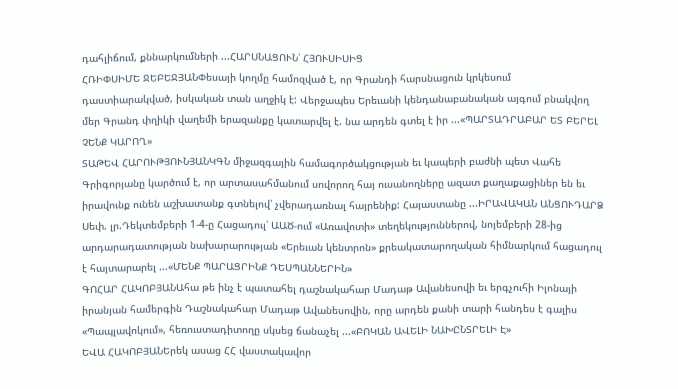դահլիճում, քննարկումների ...ՀԱՐՍՆԱՑՈՒՆ՝ ՀՅՈՒՍԻՍԻՑ
ՀՌԻՓՍԻՄԵ ՋԵԲԵՋՅԱՆՓեսայի կողմը համոզված է, որ Գրանդի հարսնացուն կրկեսում դաստիարակված, իսկական տան աղջիկ է: Վերջապես Երեւանի կենդանաբանական այգում բնակվող մեր Գրանդ փղիկի վաղեմի երազանքը կատարվել է. նա արդեն գտել է իր ...«ՊԱՐՏԱԴՐԱԲԱՐ ԵՏ ԲԵՐԵԼ ՉԵՆՔ ԿԱՐՈՂ»
ՏԱԹԵՎ ՀԱՐՈՒԹՅՈՒՆՅԱՆԿԳՆ միջազգային համագործակցության եւ կապերի բաժնի պետ Վահե Գրիգորյանը կարծում է, որ արտասահմանում սովորող հայ ուսանողները ազատ քաղաքացիներ են եւ իրավունք ունեն աշխատանք գտնելով՝ չվերադառնալ հայրենիք: Հայաստանը ...ԻՐԱՎԱԿԱՆ ԱՆՑՈՒԴԱՐՁ
Սեփ. լր.Դեկտեմբերի 1-4-ը Հացադուլ՝ ԱԱԾ-ում «Առավոտի» տեղեկություններով, նոյեմբերի 28-ից արդարադատության նախարարության «Երեւան կենտրոն» քրեակատարողական հիմնարկում հացադուլ է հայտարարել ...«ՄԵՆՔ ՊԱՐԱՑՐԻՆՔ ԴԵՍՊԱՆՆԵՐԻՆ»
ԳՈՀԱՐ ՀԱԿՈԲՅԱՆԱհա թե ինչ է պատահել դաշնակահար Մադաթ Ավանեսովի եւ երգչուհի Իլոնայի իրանյան համերգին Դաշնակահար Մադաթ Ավանեսովին, որը արդեն քանի տարի հանդես է գալիս «Պապլավոկում», հեռուստադիտողը սկսեց ճանաչել ...«ԲՈԿԱՆ ԱՎԵԼԻ ՆԱԽԸՆՏՐԵԼԻ Է»
ԵՎԱ ՀԱԿՈԲՅԱՆԵրեկ ասաց ՀՀ վաստակավոր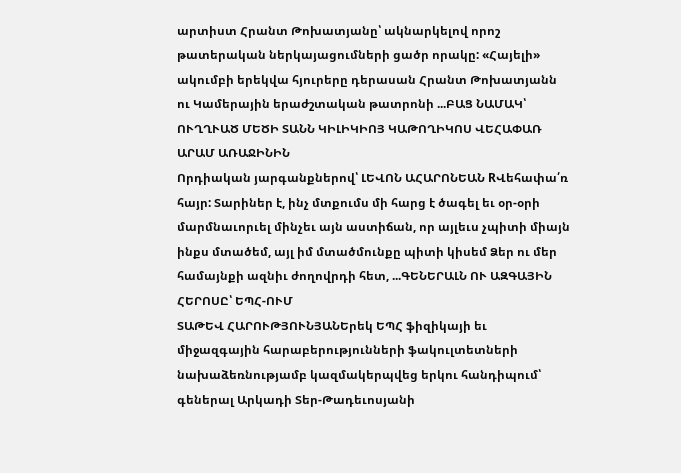արտիստ Հրանտ Թոխատյանը՝ ակնարկելով որոշ թատերական ներկայացումների ցածր որակը: «Հայելի» ակումբի երեկվա հյուրերը դերասան Հրանտ Թոխատյանն ու Կամերային երաժշտական թատրոնի ...ԲԱՑ ՆԱՄԱԿ՝ ՈՒՂՂՒԱԾ ՄԵԾԻ ՏԱՆՆ ԿԻԼԻԿԻՈՅ ԿԱԹՈՂԻԿՈՍ ՎԵՀԱՓԱՌ ԱՐԱՄ ԱՌԱՋԻՆԻՆ
Որդիական յարգանքներով՝ ԼԵՎՈՆ ԱՀԱՐՈՆԵԱՆ RՎեհափա՛ռ հայր: Տարիներ է, ինչ մտքումս մի հարց է ծագել եւ օր-օրի մարմնաւորւել մինչեւ այն աստիճան, որ այլեւս չպիտի միայն ինքս մտածեմ, այլ իմ մտածմունքը պիտի կիսեմ Ձեր ու մեր համայնքի ազնիւ ժողովրդի հետ, ...ԳԵՆԵՐԱԼՆ ՈՒ ԱԶԳԱՅԻՆ ՀԵՐՈՍԸ՝ ԵՊՀ-ՈՒՄ
ՏԱԹԵՎ ՀԱՐՈՒԹՅՈՒՆՅԱՆԵրեկ ԵՊՀ ֆիզիկայի եւ միջազգային հարաբերությունների ֆակուլտետների նախաձեռնությամբ կազմակերպվեց երկու հանդիպում՝ գեներալ Արկադի Տեր-Թադեւոսյանի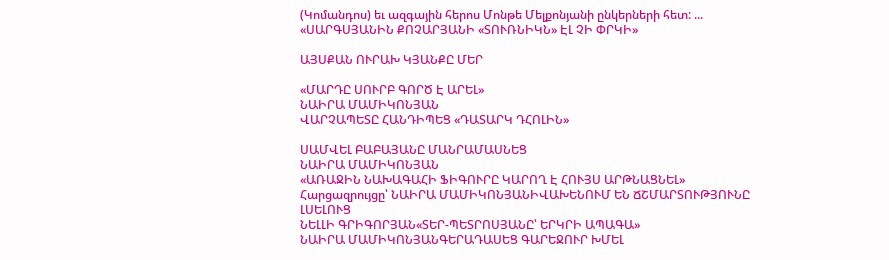(Կոմանդոս) եւ ազգային հերոս Մոնթե Մելքոնյանի ընկերների հետ: ...
«ՍԱՐԳՍՅԱՆԻՆ ՔՈՉԱՐՅԱՆԻ «ՏՈՒՌՆԻԿՆ» ԷԼ ՉԻ ՓՐԿԻ»

ԱՅՍՔԱՆ ՈՒՐԱԽ ԿՅԱՆՔԸ ՄԵՐ

«ՄԱՐԴԸ ՍՈՒՐԲ ԳՈՐԾ Է ԱՐԵԼ»
ՆԱԻՐԱ ՄԱՄԻԿՈՆՅԱՆ
ՎԱՐՉԱՊԵՏԸ ՀԱՆԴԻՊԵՑ «ԴԱՏԱՐԿ ԴՀՈԼԻՆ»

ՍԱՄՎԵԼ ԲԱԲԱՅԱՆԸ ՄԱՆՐԱՄԱՍՆԵՑ
ՆԱԻՐԱ ՄԱՄԻԿՈՆՅԱՆ
«ԱՌԱՋԻՆ ՆԱԽԱԳԱՀԻ ՖԻԳՈՒՐԸ ԿԱՐՈՂ Է ՀՈՒՅՍ ԱՐԹՆԱՑՆԵԼ»
Հարցազրույցը՝ ՆԱԻՐԱ ՄԱՄԻԿՈՆՅԱՆԻՎԱԽԵՆՈՒՄ ԵՆ ՃՇՄԱՐՏՈՒԹՅՈՒՆԸ ԼՍԵԼՈՒՑ
ՆԵԼԼԻ ԳՐԻԳՈՐՅԱՆ«ՏԵՐ-ՊԵՏՐՈՍՅԱՆԸ՝ ԵՐԿՐԻ ԱՊԱԳԱ»
ՆԱԻՐԱ ՄԱՄԻԿՈՆՅԱՆԳԵՐԱԴԱՍԵՑ ԳԱՐԵՋՈՒՐ ԽՄԵԼ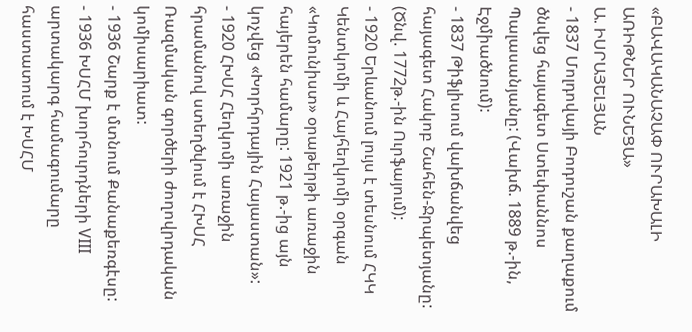«ԲԱՎԱԿԱՆԱՉԱՓ ՈՒՐԱԽԱԼԻ ԱՌԻԹՆԵՐ ՈՒՆԵՑԱ»
Ա. ԻՍՐԱՅԵԼՅԱՆ
- 1837 Մոլդովայի Բոդուշան քաղաքում ծնվեց հայագետ Ստեփաննոս Պալասանյանը: (Վախճ. 1889 թ.-ին, Էջմիածնում):
- 1837 Թիֆլիսում վախճանվեց հայագետ Հակոբ Շահեն-Ջրպետյանը: (Ծնվ. 1772թ.-ին Ուրֆայում):
- 1920 Երևանում լույս է տեսնում ՀԿԿ Կենտկոմի և Հայհեղկոմի օրգան «Կոմունիստ» օրաթերթի առաջին հայերեն համարը: 1921 թ.-ից այն կոչվեց «Խորհրդային Հայաստան»:
- 1920 ՀԽՍՀ Հեղկոմի առաջին հրամանով ստեղծվում է ՀԽՍՀ Ռազմական գործերի ժողովրդական կոմիսարիատ:
- 1936 Շարք է մտնում Քանաքեռգէսը:
- 1936 ԽՍՀՄ խորհուրդների VIII արտակարգ համագումարը հաստատում է ԽՍՀՄ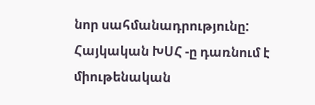նոր սահմանադրությունը: Հայկական ԽՍՀ -ը դառնում է միութենական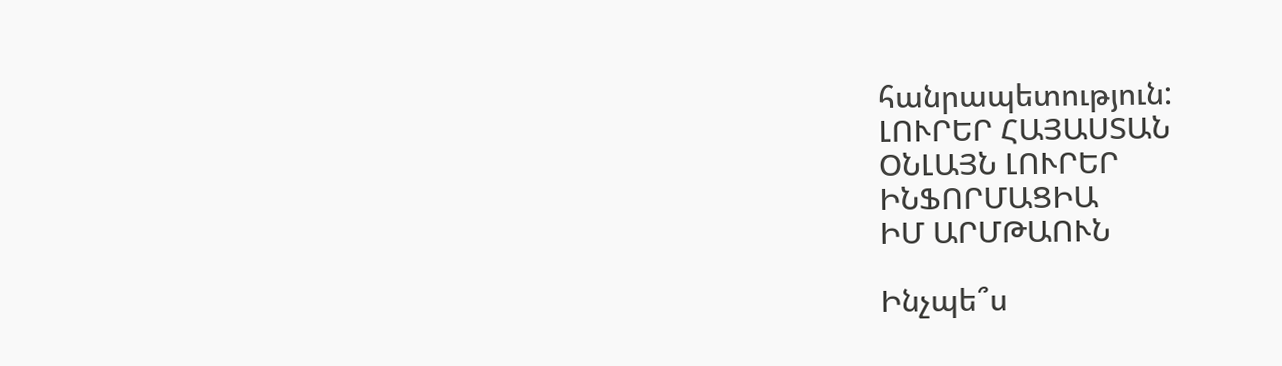հանրապետություն:
ԼՈՒՐԵՐ ՀԱՅԱՍՏԱՆ
ՕՆԼԱՅՆ ԼՈՒՐԵՐ
ԻՆՖՈՐՄԱՑԻԱ
ԻՄ ԱՐՄԹԱՈՒՆ

Ինչպե՞ս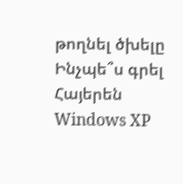թողնել ծխելը
Ինչպե՞ս գրել Հայերեն Windows XP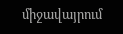միջավայրում